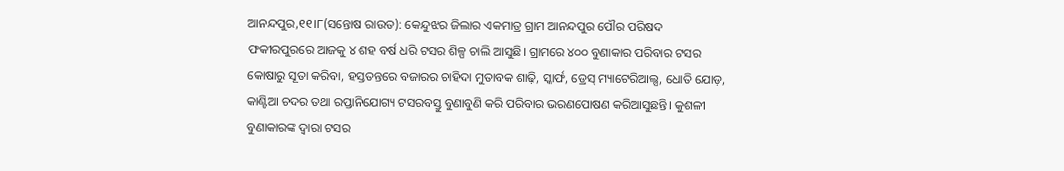ଆନନ୍ଦପୁର,୧୧।୮(ସନ୍ତୋଷ ରାଉତ): କେନ୍ଦୁଝର ଜିଲାର ଏକମାତ୍ର ଗ୍ରାମ ଆନନ୍ଦପୁର ପୌର ପରିଷଦ ଫକୀରପୁରରେ ଆଜକୁ ୪ ଶହ ବର୍ଷ ଧରି ଟସର ଶିଳ୍ପ ଚାଲି ଆସୁଛି। ଗ୍ରାମରେ ୪୦୦ ବୁଣାକାର ପରିବାର ଟସର କୋଷାରୁ ସୂତା କରିବା, ହସ୍ତତନ୍ତରେ ବଜାରର ଚାହିଦା ମୁତାବକ ଶାଢ଼ି, ସ୍କାର୍ଫ, ଡ୍ରେସ୍ ମ୍ୟାଟେରିଆଲ୍ସ, ଧୋତି ଯୋଡ଼, କାଣ୍ଟିଆ ଚଦର ତଥା ରପ୍ତାନିଯୋଗ୍ୟ ଟସରବସ୍ତୁ ବୁଣାବୁଣି କରି ପରିବାର ଭରଣପୋଷଣ କରିଆସୁଛନ୍ତି। କୁଶଳୀ ବୁଣାକାରଙ୍କ ଦ୍ୱାରା ଟସର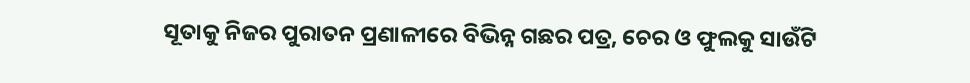ସୂତାକୁ ନିଜର ପୁରାତନ ପ୍ରଣାଳୀରେ ବିଭିନ୍ନ ଗଛର ପତ୍ର, ଚେର ଓ ଫୁଲକୁ ସାଉଁଟି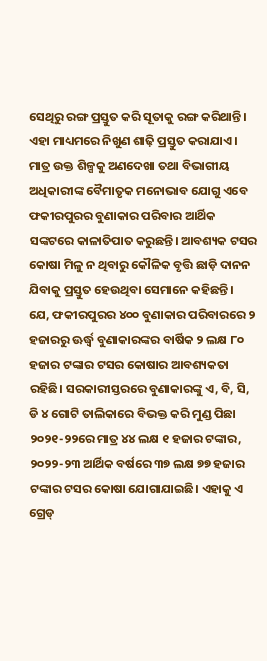ସେଥିରୁ ରଙ୍ଗ ପ୍ରସ୍ତୁତ କରି ସୂତାକୁ ରଙ୍ଗ କରିଥାନ୍ତି। ଏହା ମାଧ୍ୟମରେ ନିଖୁଣ ଶାଢ଼ି ପ୍ରସ୍ତୁତ କରାଯାଏ। ମାତ୍ର ଉକ୍ତ ଶିଳ୍ପକୁ ଅଣଦେଖା ତଥା ବିଭାଗୀୟ ଅଧିକାରୀଙ୍କ ବୈମାତୃକ ମନୋଭାବ ଯୋଗୁ ଏବେ ଫକୀରପୁରର ବୁଣାକାର ପରିବାର ଆର୍ଥିକ ସଙ୍କଟରେ କାଳାତିପାତ କରୁଛନ୍ତି। ଆବଶ୍ୟକ ଟସର କୋଷା ମିଳୁ ନ ଥିବାରୁ କୌଳିକ ବୃତ୍ତି ଛାଡ଼ି ଦାନନ ଯିବାକୁ ପ୍ରସ୍ତୁତ ହେଉଥିବା ସେମାନେ କହିଛନ୍ତି।
ଯେ, ଫକୀରପୁରର ୪୦୦ ବୁଣାକାର ପରିବାରରେ ୨ ହଜାରରୁ ଊର୍ଦ୍ଧ୍ୱ ବୁଣାକାରଙ୍କର ବାର୍ଷିକ ୨ ଲକ୍ଷ ୮୦ ହଜାର ଟଙ୍କାର ଟସର କୋଷାର ଆବଶ୍ୟକତା ରହିଛି। ସରକାରୀସ୍ତରରେ ବୁଣାକାରଙ୍କୁ ଏ, ବି, ସି, ଡି ୪ ଗୋଟି ତାଲିକାରେ ବିଭକ୍ତ କରି ମୁଣ୍ଡ ପିଛା ୨୦୨୧-୨୨ରେ ମାତ୍ର ୪୪ ଲକ୍ଷ ୧ ହଜାର ଟଙ୍କାର, ୨୦୨୨-୨୩ ଆର୍ଥିକ ବର୍ଷରେ ୩୭ ଲକ୍ଷ ୭୭ ହଜାର ଟଙ୍କାର ଟସର କୋଷା ଯୋଗାଯାଇଛି। ଏହାକୁ ଏ ଗ୍ରେଡ୍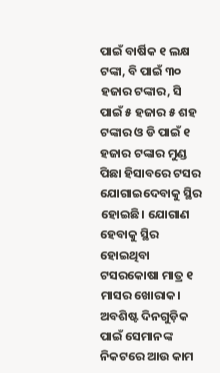ପାଇଁ ବାର୍ଷିକ ୧ ଲକ୍ଷ ଟଙ୍କା, ବି ପାଇଁ ୩୦ ହଜାର ଟଙ୍କାର, ସି ପାଇଁ ୫ ହଜାର ୫ ଶହ ଟଙ୍କାର ଓ ଡି ପାଇଁ ୧ ହଜାର ଟଙ୍କାର ମୁଣ୍ଡ ପିଛା ହିସାବରେ ଟସର ଯୋଗାଇଦେବାକୁ ସ୍ଥିର ହୋଇଛି। ଯୋଗାଣ ହେବାକୁ ସ୍ଥିର ହୋଇଥିବା ଟସରକୋଷା ମାତ୍ର ୧ ମାସର ଖୋରାକ। ଅବଶିଷ୍ଟ ଦିନଗୁଡ଼ିକ ପାଇଁ ସେମାନଙ୍କ ନିକଟରେ ଆଉ କାମ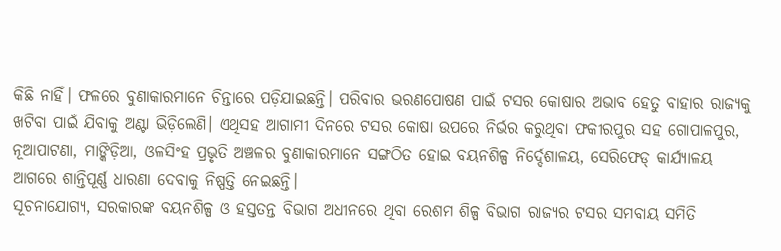କିଛି ନାହିଁ। ଫଳରେ ବୁଣାକାରମାନେ ଚିନ୍ତାରେ ପଡ଼ିଯାଇଛନ୍ତି। ପରିବାର ଭରଣପୋଷଣ ପାଇଁ ଟସର କୋଷାର ଅଭାବ ହେତୁ ବାହାର ରାଜ୍ୟକୁ ଖଟିବା ପାଇଁ ଯିବାକୁ ଅଣ୍ଟା ଭିଡ଼ିଲେଣି। ଏଥିସହ ଆଗାମୀ ଦିନରେ ଟସର କୋଷା ଉପରେ ନିର୍ଭର କରୁଥିବା ଫକୀରପୁର ସହ ଗୋପାଳପୁର, ନୂଆପାଟଣା, ମାଙ୍କିଡ଼ିଆ, ଓଳସିଂହ ପ୍ରଭୃତି ଅଞ୍ଚଳର ବୁଣାକାରମାନେ ସଙ୍ଗଠିତ ହୋଇ ବୟନଶିଳ୍ପ ନିର୍ଦ୍ଦେଶାଳୟ, ସେରିଫେଡ୍ କାର୍ଯ୍ୟାଳୟ ଆଗରେ ଶାନ୍ତିପୂର୍ଣ୍ଣ ଧାରଣା ଦେବାକୁ ନିଷ୍ପତ୍ତି ନେଇଛନ୍ତି।
ସୂଚନାଯୋଗ୍ୟ, ସରକାରଙ୍କ ବୟନଶିଳ୍ପ ଓ ହସ୍ତତନ୍ତ ବିଭାଗ ଅଧୀନରେ ଥିବା ରେଶମ ଶିଳ୍ପ ବିଭାଗ ରାଜ୍ୟର ଟସର ସମବାୟ ସମିତି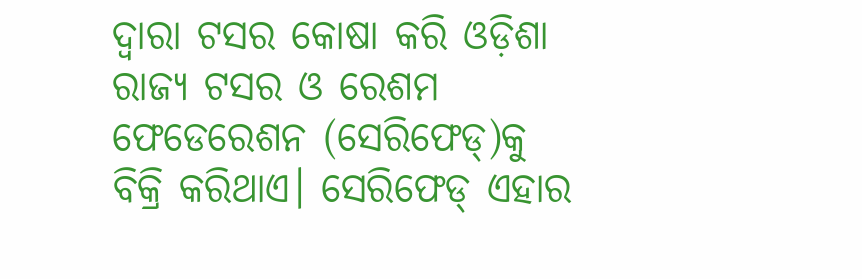ଦ୍ୱାରା ଟସର କୋଷା କରି ଓଡ଼ିଶା ରାଜ୍ୟ ଟସର ଓ ରେଶମ ଫେଡେରେଶନ (ସେରିଫେଡ୍)କୁ ବିକ୍ରି କରିଥାଏ। ସେରିଫେଡ୍ ଏହାର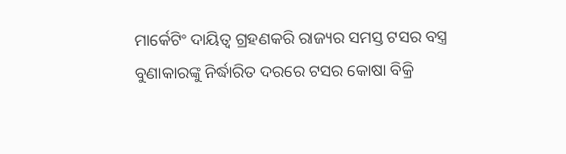ମାର୍କେଟିଂ ଦାୟିତ୍ୱ ଗ୍ରହଣକରି ରାଜ୍ୟର ସମସ୍ତ ଟସର ବସ୍ତ୍ର ବୁଣାକାରଙ୍କୁ ନିର୍ଦ୍ଧାରିତ ଦରରେ ଟସର କୋଷା ବିକ୍ରି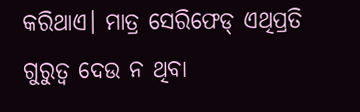କରିଥାଏ। ମାତ୍ର ସେରିଫେଡ୍ ଏଥିପ୍ରତି ଗୁରୁତ୍ୱ ଦେଉ ନ ଥିବା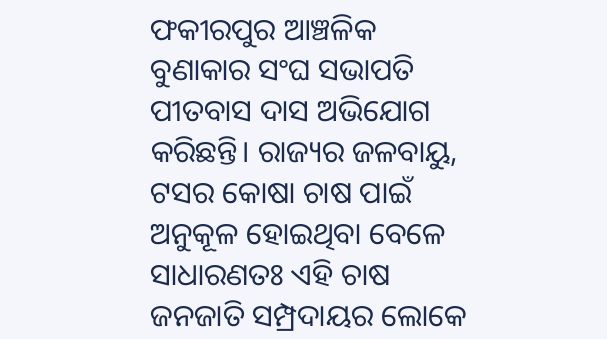ଫକୀରପୁର ଆଞ୍ଚଳିକ ବୁଣାକାର ସଂଘ ସଭାପତି ପୀତବାସ ଦାସ ଅଭିଯୋଗ କରିଛନ୍ତି। ରାଜ୍ୟର ଜଳବାୟୁ, ଟସର କୋଷା ଚାଷ ପାଇଁ ଅନୁକୂଳ ହୋଇଥିବା ବେଳେ ସାଧାରଣତଃ ଏହି ଚାଷ ଜନଜାତି ସମ୍ପ୍ରଦାୟର ଲୋକେ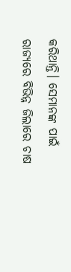କରିଥାନ୍ତି। ସେମାନଙ୍କ ପାଇଁ ରାଜ୍ୟରେ ବିଭିନ୍ନ ଜିଲାରେ ଚାଷ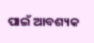ପାଇଁ ଆବଶ୍ୟକ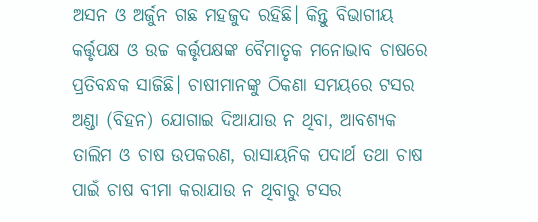ଅସନ ଓ ଅର୍ଜୁନ ଗଛ ମହଜୁଦ ରହିଛି। କିନ୍ତୁ ବିଭାଗୀୟ କର୍ତ୍ତୃପକ୍ଷ ଓ ଉଚ୍ଚ କର୍ତ୍ତୃପକ୍ଷଙ୍କ ବୈମାତୃକ ମନୋଭାବ ଚାଷରେ ପ୍ରତିବନ୍ଧକ ସାଜିଛି। ଚାଷୀମାନଙ୍କୁ ଠିକଣା ସମୟରେ ଟସର ଅଣ୍ଡା (ବିହନ) ଯୋଗାଇ ଦିଆଯାଉ ନ ଥିବା, ଆବଶ୍ୟକ ତାଲିମ ଓ ଚାଷ ଉପକରଣ, ରାସାୟନିକ ପଦାର୍ଥ ତଥା ଚାଷ ପାଇଁ ଚାଷ ବୀମା କରାଯାଉ ନ ଥିବାରୁ ଟସର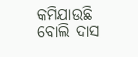କମିଯାଉଛି ବୋଲି ଦାସ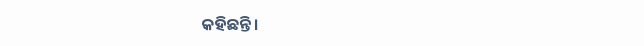କହିଛନ୍ତି।